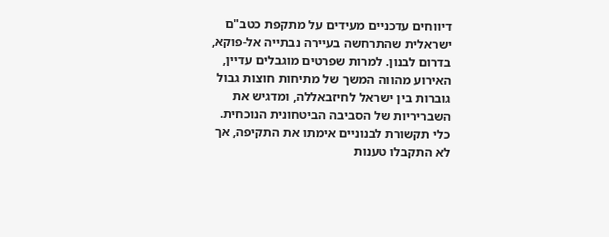דיווחים עדכניים מעידים על מתקפת כטב"ם ישראלית שהתרחשה בעיירה נבתייה אל-פוקא, בדרום לבנון. למרות שפרטים מוגבלים עדיין, האירוע מהווה המשך של מתיחות חוצות גבול גוברות בין ישראל לחיזבאללה, ומדגיש את השבריריות של הסביבה הביטחונית הנוכחית. כלי תקשורת לבנוניים אימתו את התקיפה, אך לא התקבלו טענות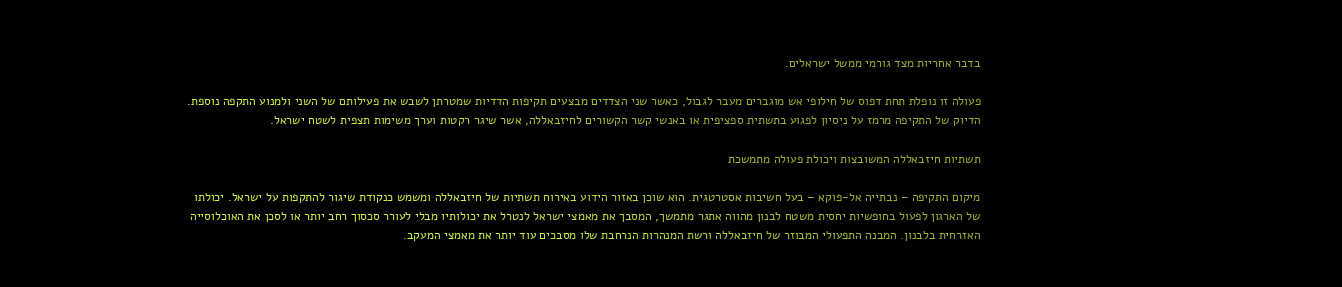בדבר אחריות מצד גורמי ממשל ישראלים.

פעולה זו נופלת תחת דפוס של חילופי אש מוגברים מעבר לגבול, כאשר שני הצדדים מבצעים תקיפות הדדיות שמטרתן לשבש את פעילותם של השני ולמנוע התקפה נוספת. הדיוק של התקיפה מרמז על ניסיון לפגוע בתשתית ספציפית או באנשי קשר הקשורים לחיזבאללה, אשר שיגר רקטות וערך משימות תצפית לשטח ישראל.

תשתיות חיזבאללה המשובצות ויכולת פעולה מתמשכת

מיקום התקיפה – נבתייה אל-פוקא – בעל חשיבות אסטרטגית. הוא שוכן באזור הידוע באירוח תשתיות של חיזבאללה ומשמש כנקודת שיגור להתקפות על ישראל. יכולתו של הארגון לפעול בחופשיות יחסית משטח לבנון מהווה אתגר מתמשך, המסבך את מאמצי ישראל לנטרל את יכולותיו מבלי לעורר סכסוך רחב יותר או לסכן את האוכלוסייה האזרחית בלבנון. המבנה התפעולי המבוזר של חיזבאללה ורשת המנהרות הנרחבת שלו מסבכים עוד יותר את מאמצי המעקב.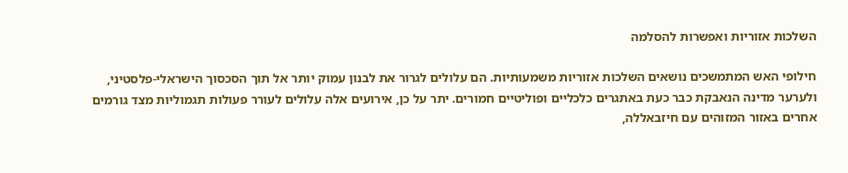השלכות אזוריות ואפשרות להסלמה

חילופי האש המתמשכים נושאים השלכות אזוריות משמעותיות. הם עלולים לגרור את לבנון עמוק יותר אל תוך הסכסוך הישראלי-פלסטיני, ולערער מדינה הנאבקת כבר כעת באתגרים כלכליים ופוליטיים חמורים. יתר על כן, אירועים אלה עלולים לעורר פעולות תגמוליות מצד גורמים אחרים באזור המזוהים עם חיזבאללה,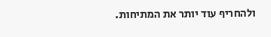ולהחריף עוד יותר את המתיחות.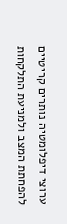ערוצי דיפלומטיה נותרים קריטיים להפחתת המצב ולמניעת התלקחות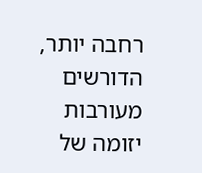רחבה יותר, הדורשים מעורבות יזומה של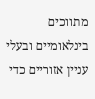מתווכים בינלאומיים ובעלי עניין אזוריים כדי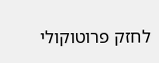לחזק פרוטוקולי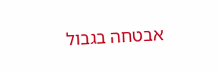אבטחה בגבול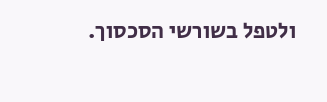ולטפל בשורשי הסכסוך.